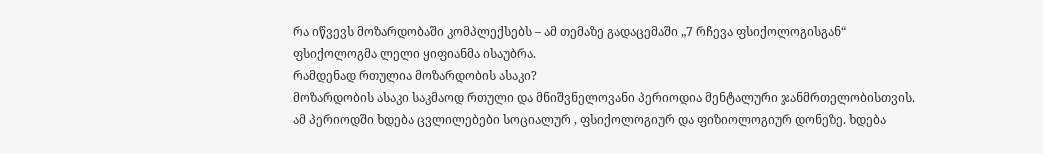რა იწვევს მოზარდობაში კომპლექსებს – ამ თემაზე გადაცემაში „7 რჩევა ფსიქოლოგისგან“ ფსიქოლოგმა ლელი ყიფიანმა ისაუბრა.
რამდენად რთულია მოზარდობის ასაკი?
მოზარდობის ასაკი საკმაოდ რთული და მნიშვნელოვანი პერიოდია მენტალური ჯანმრთელობისთვის. ამ პერიოდში ხდება ცვლილებები სოციალურ , ფსიქოლოგიურ და ფიზიოლოგიურ დონეზე. ხდება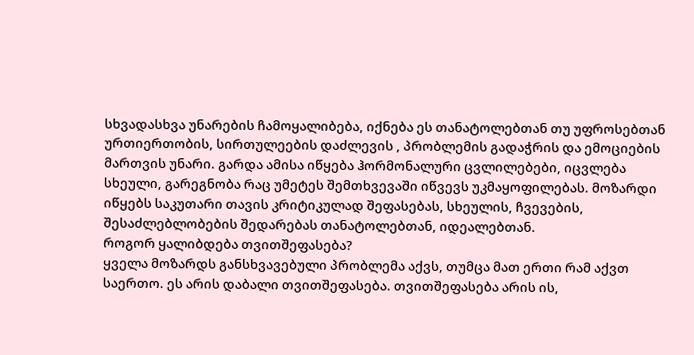სხვადასხვა უნარების ჩამოყალიბება, იქნება ეს თანატოლებთან თუ უფროსებთან ურთიერთობის, სირთულეების დაძლევის , პრობლემის გადაჭრის და ემოციების მართვის უნარი. გარდა ამისა იწყება ჰორმონალური ცვლილებები, იცვლება სხეული, გარეგნობა რაც უმეტეს შემთხვევაში იწვევს უკმაყოფილებას. მოზარდი იწყებს საკუთარი თავის კრიტიკულად შეფასებას, სხეულის, ჩვევების, შესაძლებლობების შედარებას თანატოლებთან, იდეალებთან.
როგორ ყალიბდება თვითშეფასება?
ყველა მოზარდს განსხვავებული პრობლემა აქვს, თუმცა მათ ერთი რამ აქვთ საერთო. ეს არის დაბალი თვითშეფასება. თვითშეფასება არის ის,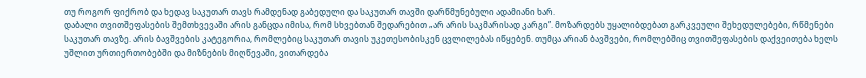თუ როგორ ფიქრობ და ხედავ საკუთარ თავს რამდენად გაბედული და საკუთარ თავში დარწმუნებული ადამიანი ხარ.
დაბალი თვითშეფასების შემთხვევაში არის განცდა იმისა, რომ სხვებთან შედარებით „არ არის საკმარისად კარგი”. მოზარდებს უყალიბდებათ გარკვეული შეხედულებები, რწმენები საკუთარ თავზე. არის ბავშვების კატეგორია, რომლებიც საკუთარ თავის უკეთესობისკენ ცვლილებას იწყებენ. თუმცა არიან ბავშვები, რომლებშიც თვითშეფასების დაქვეითება ხელს უშლით ურთიერთობებში და მიზნების მიღწევაში, ვითარდება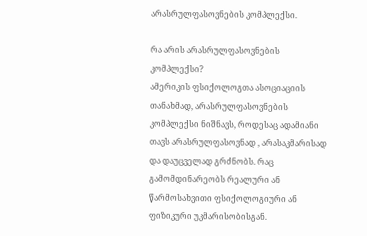არასრულფასოვნების კომპლექსი.

რა არის არასრულფასოვნების კომპლექსი?
ამერიკის ფსიქოლოგთა ასოციაციის თანახმად, არასრულფასოვნების კომპლექსი ნიშნავს, როდესაც ადამიანი თავს არასრულფასოვნად , არასაკმარისად და დაუცველად გრძნობს. რაც გამომდინარეობს რეალური ან წარმოსახვითი ფსიქოლოგიური ან ფიზიკური უკმარისობისგან.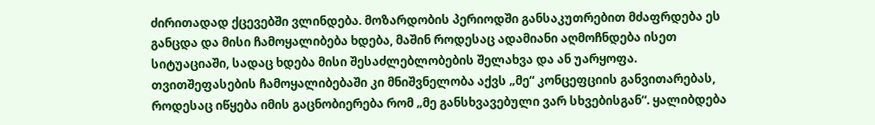ძირითადად ქცევებში ვლინდება. მოზარდობის პერიოდში განსაკუთრებით მძაფრდება ეს განცდა და მისი ჩამოყალიბება ხდება, მაშინ როდესაც ადამიანი აღმოჩნდება ისეთ სიტუაციაში, სადაც ხდება მისი შესაძლებლობების შელახვა და ან უარყოფა.
თვითშეფასების ჩამოყალიბებაში კი მნიშვნელობა აქვს „მე“ კონცეფციის განვითარებას, როდესაც იწყება იმის გაცნობიერება რომ „მე განსხვავებული ვარ სხვებისგან“. ყალიბდება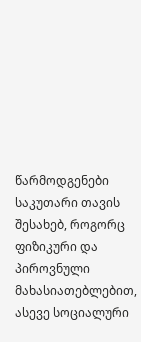წარმოდგენები საკუთარი თავის შესახებ, როგორც ფიზიკური და პიროვნული მახასიათებლებით, ასევე სოციალური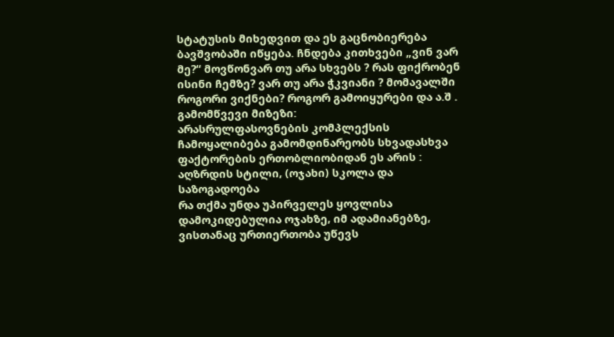სტატუსის მიხედვით და ეს გაცნობიერება ბავშვობაში იწყება. ჩნდება კითხვები „ვინ ვარ მე?“ მოვწონვარ თუ არა სხვებს ? რას ფიქრობენ ისინი ჩემზე? ვარ თუ არა ჭკვიანი ? მომავალში როგორი ვიქნები? როგორ გამოიყურები და ა.შ .
გამომწვევი მიზეზი:
არასრულფასოვნების კომპლექსის ჩამოყალიბება გამომდინარეობს სხვადასხვა ფაქტორების ერთობლიობიდან ეს არის : აღზრდის სტილი, (ოჯახი) სკოლა და საზოგადოება
რა თქმა უნდა უპირველეს ყოვლისა დამოკიდებულია ოჯახზე, იმ ადამიანებზე, ვისთანაც ურთიერთობა უწევს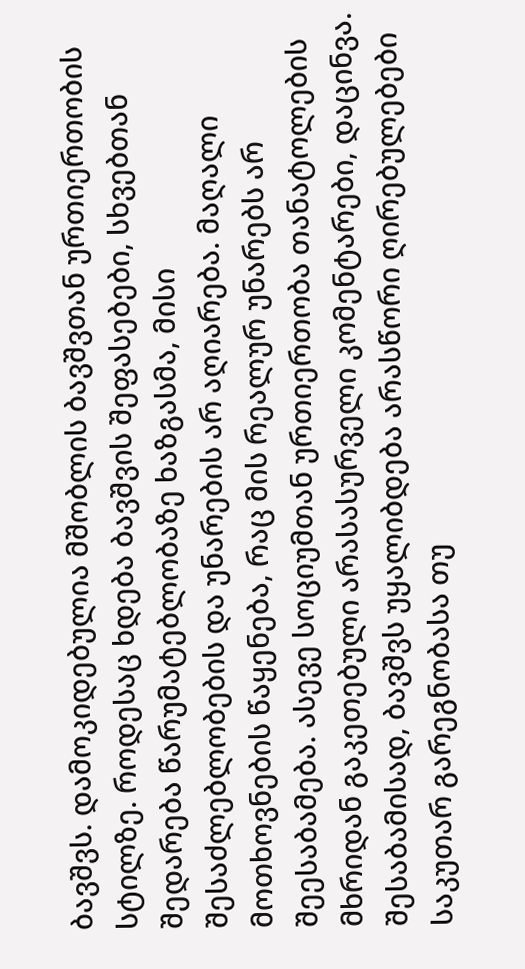ბავშვს. დამოკიდებულია მშობლის ბავშვთან ურთიერთობის სტილზე. როდესაც ხდება ბავშვის შეფასებები, სხვებთან შედარება წარუმატებლობაზე ხაზგასმა, მისი შესაძლებლობების და უნარების არ აღიარება. მაღალი მოთხოვნების წაყენება, რაც მის რეალურ უნარებს არ შეესაბამება. ასევე სოციუმთან ურთიერთობა თანატოლების მხრიდან გაკეთებული არასასურველი კომენტარები, დაცინვა. შესაბამისად, ბავშვს უყალიბდება არასწორი ღირებულებები საკუთარ გარეგნობასა თუ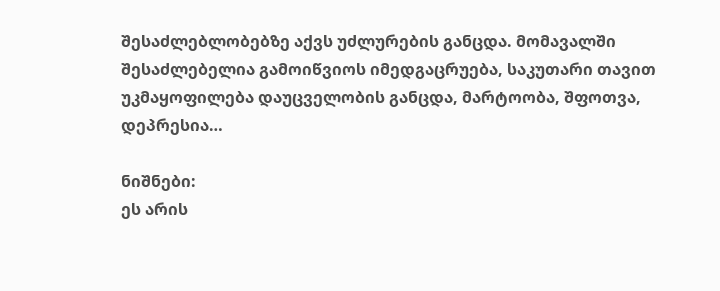შესაძლებლობებზე აქვს უძლურების განცდა. მომავალში შესაძლებელია გამოიწვიოს იმედგაცრუება, საკუთარი თავით უკმაყოფილება დაუცველობის განცდა, მარტოობა, შფოთვა, დეპრესია…

ნიშნები:
ეს არის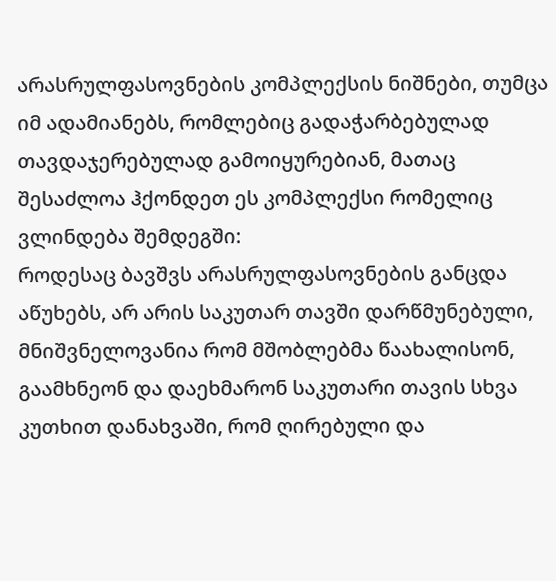არასრულფასოვნების კომპლექსის ნიშნები, თუმცა იმ ადამიანებს, რომლებიც გადაჭარბებულად თავდაჯერებულად გამოიყურებიან, მათაც შესაძლოა ჰქონდეთ ეს კომპლექსი რომელიც ვლინდება შემდეგში:
როდესაც ბავშვს არასრულფასოვნების განცდა აწუხებს, არ არის საკუთარ თავში დარწმუნებული, მნიშვნელოვანია რომ მშობლებმა წაახალისონ, გაამხნეონ და დაეხმარონ საკუთარი თავის სხვა კუთხით დანახვაში, რომ ღირებული და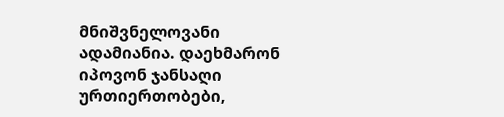მნიშვნელოვანი ადამიანია. დაეხმარონ იპოვონ ჯანსაღი ურთიერთობები,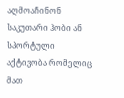აღმოაჩინონ საკუთარი ჰობი ან სპორტული აქტივობა რომელიც მათ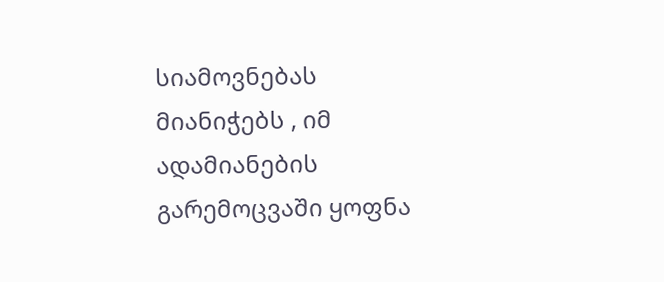სიამოვნებას მიანიჭებს , იმ ადამიანების გარემოცვაში ყოფნა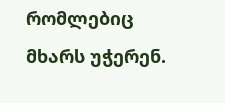რომლებიც მხარს უჭერენ.